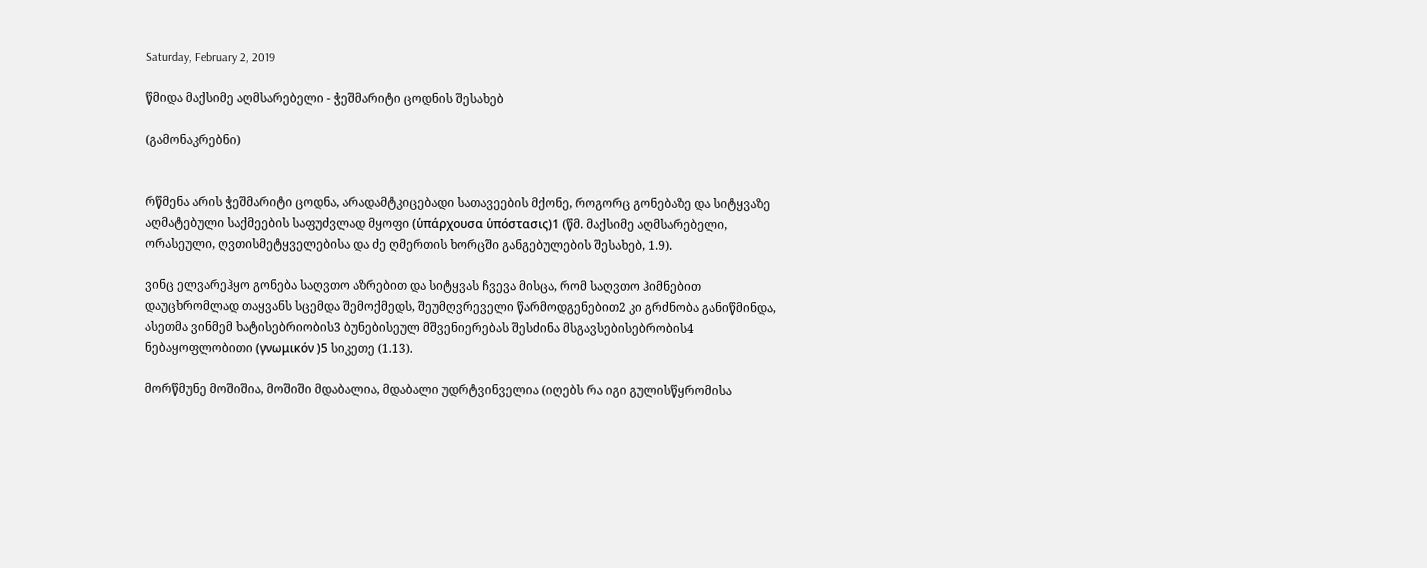Saturday, February 2, 2019

წმიდა მაქსიმე აღმსარებელი - ჭეშმარიტი ცოდნის შესახებ

(გამონაკრებნი)


რწმენა არის ჭეშმარიტი ცოდნა, არადამტკიცებადი სათავეების მქონე, როგორც გონებაზე და სიტყვაზე აღმატებული საქმეების საფუძვლად მყოფი (ὑπάρχουσα ὑπόστασις)1 (წმ. მაქსიმე აღმსარებელი, ორასეული, ღვთისმეტყველებისა და ძე ღმერთის ხორცში განგებულების შესახებ, 1.9).

ვინც ელვარეჰყო გონება საღვთო აზრებით და სიტყვას ჩვევა მისცა, რომ საღვთო ჰიმნებით დაუცხრომლად თაყვანს სცემდა შემოქმედს, შეუმღვრეველი წარმოდგენებით2 კი გრძნობა განიწმინდა, ასეთმა ვინმემ ხატისებრიობის3 ბუნებისეულ მშვენიერებას შესძინა მსგავსებისებრობის4 ნებაყოფლობითი (γνωμικόν )5 სიკეთე (1.13).

მორწმუნე მოშიშია, მოშიში მდაბალია, მდაბალი უდრტვინველია (იღებს რა იგი გულისწყრომისა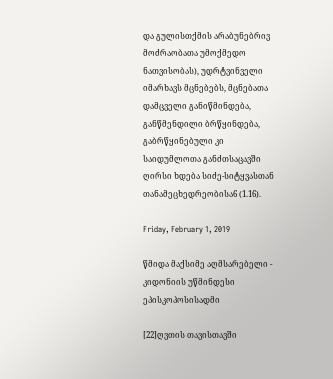და გულისთქმის არაბუნებრივ მოძრაობათა უმოქმედო ნათვისობას), უდრტვინველი იმარხავს მცნებებს, მცნებათა დამცველი განიწმინდება, განწმენდილი ბრწყინდება, გაბრწყინებული კი საიდუმლოთა განძთსაცავში ღირსი ხდება სიძე-სიტყვასთან თანამეცხედრეობისა6 (1.16).

Friday, February 1, 2019

წმიდა მაქსიმე აღმსარებელი - კიდონიის უწმინდესი ეპისკოპოსისადმი

[22]ღვთის თავისთავში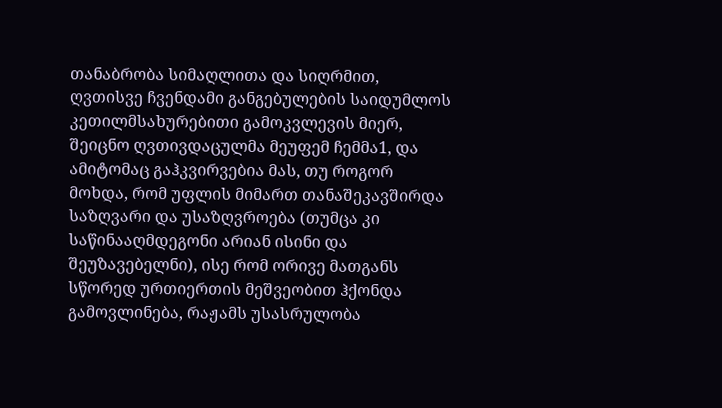თანაბრობა სიმაღლითა და სიღრმით, ღვთისვე ჩვენდამი განგებულების საიდუმლოს კეთილმსახურებითი გამოკვლევის მიერ, შეიცნო ღვთივდაცულმა მეუფემ ჩემმა1, და ამიტომაც გაჰკვირვებია მას, თუ როგორ მოხდა, რომ უფლის მიმართ თანაშეკავშირდა საზღვარი და უსაზღვროება (თუმცა კი საწინააღმდეგონი არიან ისინი და შეუზავებელნი), ისე რომ ორივე მათგანს სწორედ ურთიერთის მეშვეობით ჰქონდა გამოვლინება, რაჟამს უსასრულობა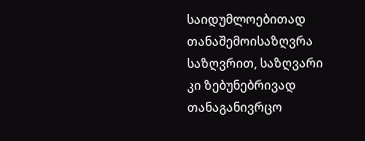საიდუმლოებითად თანაშემოისაზღვრა საზღვრით, საზღვარი კი ზებუნებრივად თანაგანივრცო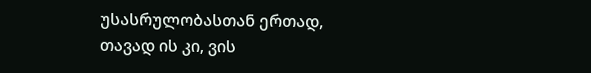უსასრულობასთან ერთად, თავად ის კი, ვის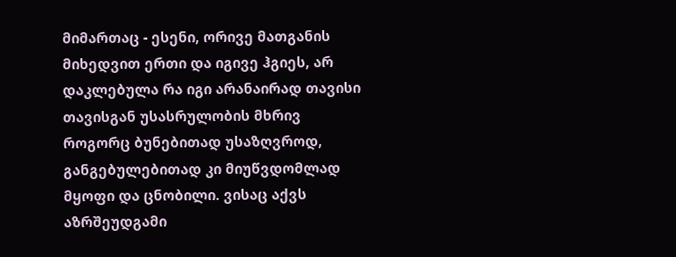მიმართაც - ესენი, ორივე მათგანის მიხედვით ერთი და იგივე ჰგიეს, არ დაკლებულა რა იგი არანაირად თავისი თავისგან უსასრულობის მხრივ როგორც ბუნებითად უსაზღვროდ, განგებულებითად კი მიუწვდომლად მყოფი და ცნობილი. ვისაც აქვს აზრშეუდგამი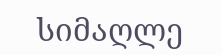სიმაღლე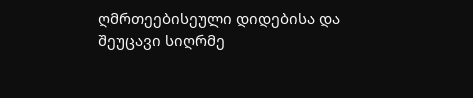ღმრთეებისეული დიდებისა და შეუცავი სიღრმე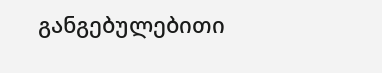განგებულებითი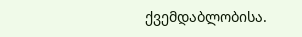ქვემდაბლობისა.